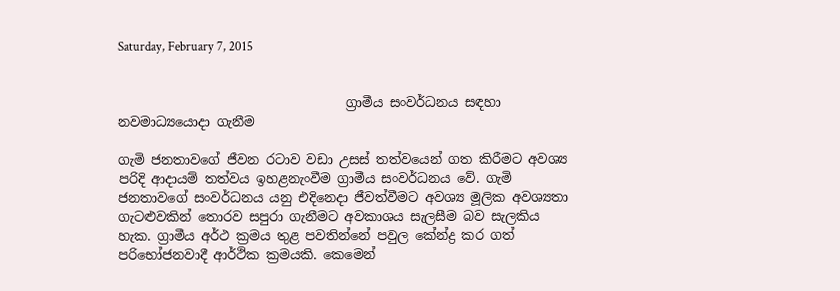Saturday, February 7, 2015


                                   ග්‍රාමීය සංවර්ධනය සඳහා නවමාධ්‍යයොදා ගැනීම

ගැමි ජනතාවගේ ජීවන රටාව වඩා උසස් තත්වයෙන් ගත කිරීමට අවශ්‍ය පරිදි ආදායම් තත්වය ඉහළනැංවීම ග්‍රාමීය සංවර්ධනය වේ. ගැමි ජනතාවගේ සංවර්ධනය යනු එදිනෙදා ජීවත්වීමට අවශ්‍ය මූලික අවශ්‍යතා ගැටළුවකින් තොරව සපුරා ගැනීමට අවකාශය සැලසීම බව සැලකිය හැක. ග්‍රාමීය අර්ථ ක්‍රමය තුළ පවතින්නේ පවුල කේන්ද්‍ර කර ගත්  පරිභෝජනවාදී ආර්ථික ක්‍රමයකි. කෙමෙන්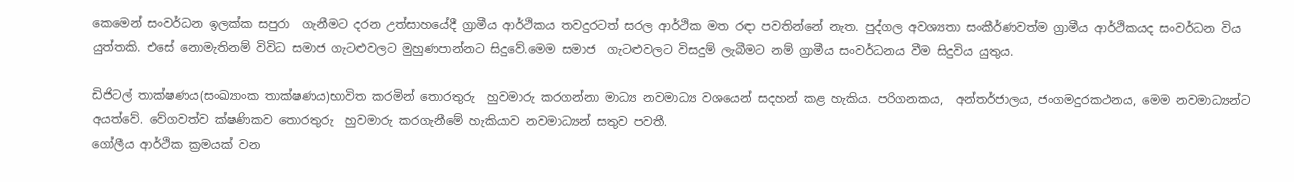කෙමෙන් සංවර්ධන ඉලක්ක සපුරා  ගැනීමට දරන උත්සාහයේදී ග්‍රාමීය ආර්ථිකය තවදුරටත් සරල ආර්ථික මත රඳා පවතින්නේ නැත. පුද්ගල අවශ්‍යතා සංකීර්ණවත්ම ග්‍රාමීය ආර්ථිකයද සංවර්ධන විය යුත්තකි. එසේ නොමැතිනම් විවිධ සමාජ ගැටළුවලට මුහුණපාන්නට සිදුවේ.මෙම සමාජ  ගැටළුවලට විසදුම් ලැබීමට නම් ග්‍රාමීය සංවර්ධනය වීම සිදුවිය යුතුය.

ඩිජිටල් තාක්ෂණය(සංඛ්‍යාංක තාක්ෂණය)භාවිත කරමින් තොරතුරු  හුවමාරු කරගන්නා මාධ්‍ය නවමාධ්‍ය වශයෙන් සදහන් කළ හැකිය. පරිගනකය,  අන්තර්ජාලය, ජංගමදුරකථනය, මෙම නවමාධ්‍යන්ට අයත්වේ. වේගවත්ව ක්ෂණිකව තොරතුරු  හුවමාරු කරගැනීමේ හැකියාව නවමාධ්‍යන් සතුව පවතී.
ගෝලීය ආර්ථික ක්‍රමයක් වන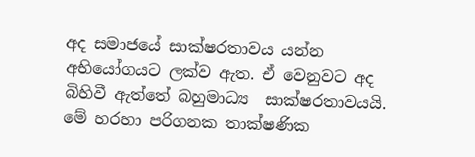අද සමාජයේ සාක්ෂරතාවය යන්න  අභියෝගයට ලක්ව ඇත. ඒ වෙනුවට අද බිහිවී ඇත්තේ බහුමාධ්‍ය  සාක්ෂරතාවයයි.  මේ හරහා පරිගනක තාක්ෂණික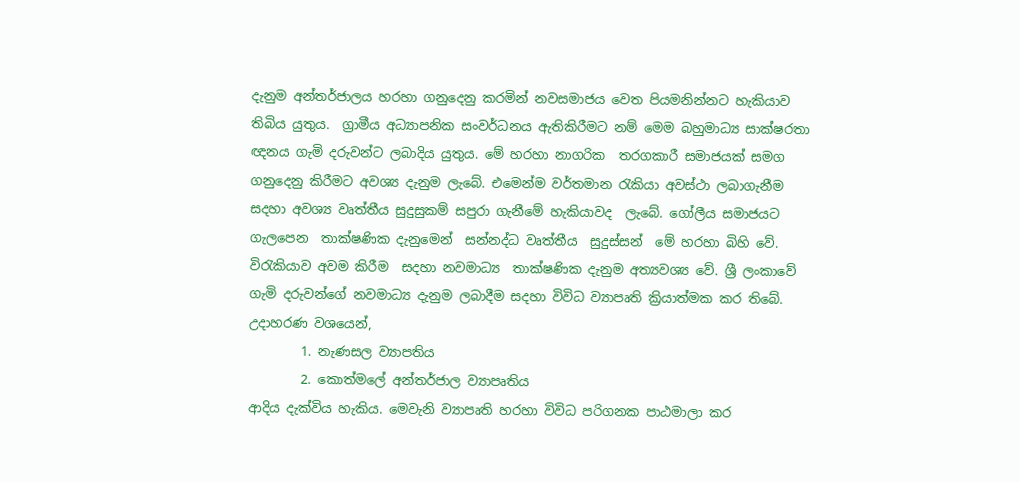දැනුම අන්තර්ජාලය හරහා ගනුදෙනු කරමින් නවසමාජය වෙත පියමනින්නට හැකියාව තිබිය යුතුය.  ග්‍රාමීය අධ්‍යාපනික සංවර්ධනය ඇතිකිරීමට නම් මෙම බහුමාධ්‍ය සාක්ෂරතා ඥනය ගැමි දරුවන්ට ලබාදිය යුතුය. මේ හරහා නාගරික  තරගකාරී සමාජයක් සමග ගනුදෙනු කිරීමට අවශ්‍ය දැනුම ලැබේ. එමෙන්ම වර්තමාන රැකියා අවස්ථා ලබාගැනීම සදහා අවශ්‍ය වෘත්තීය සුදුසුකම් සපුරා ගැනීමේ හැකියාවද  ලැබේ. ගෝලීය සමාජයට ගැලපෙන  තාක්ෂණික දැනුමෙන්  සන්නද්ධ වෘත්තීය  සුදුස්සන්  මේ හරහා බිහි වේ. විරැකියාව අවම කිරීම  සදහා නවමාධ්‍ය  තාක්ෂණික දැනුම අත්‍යවශ්‍ය වේ. ශ්‍රී ලංකාවේ ගැමි දරුවන්ගේ නවමාධ්‍ය දැනුම ලබාදීම සදහා විවිධ ව්‍යාපෘති ක්‍රියාත්මක කර තිබේ. උදාහරණ වශයෙන්,
        1. නැණසල ව්‍යාපතිය
        2. කොත්මලේ අන්තර්ජාල ව්‍යාපෘතිය
ආදිය දැක්විය හැකිය. මෙවැනි ව්‍යාපෘති හරහා විවිධ පරිගනක පාඨමාලා කර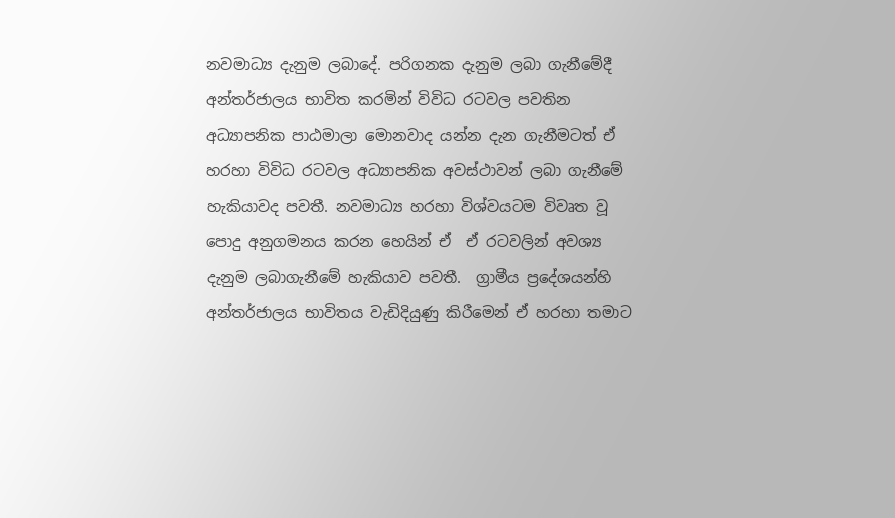නවමාධ්‍ය දැනුම ලබාදේ. පරිගනක දැනුම ලබා ගැනීමේදී අන්තර්ජාලය භාවිත කරමින් විවිධ රටවල පවතින අධ්‍යාපනික පාඨමාලා මොනවාද යන්න දැන ගැනීමටත් ඒ හරහා විවිධ රටවල අධ්‍යාපනික අවස්ථාවන් ලබා ගැනීමේ හැකියාවද පවතී. නවමාධ්‍ය හරහා විශ්වයටම විවෘත වූ පොදු අනුගමනය කරන හෙයින් ඒ  ඒ රටවලින් අවශ්‍ය දැනුම ලබාගැනීමේ හැකියාව පවතී.  ග්‍රාමීය ප්‍රදේශයන්හි අන්තර්ජාලය භාවිතය වැඩිදියුණු කිරීමෙන් ඒ හරහා තමාට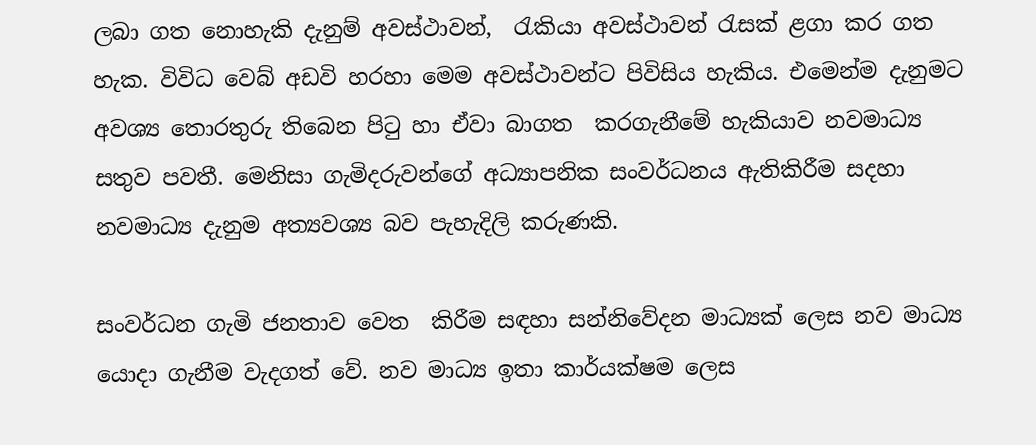ලබා ගත නොහැකි දැනුම් අවස්ථාවන්,  රැකියා අවස්ථාවන් රැසක් ළගා කර ගත හැක. විවිධ වෙබ් අඩවි හරහා මෙම අවස්ථාවන්ට පිවිසිය හැකිය. එමෙන්ම දැනුමට අවශ්‍ය තොරතුරු තිබෙන පිටු හා ඒවා බාගත  කරගැනීමේ හැකියාව නවමාධ්‍ය සතුව පවතී. මෙනිසා ගැමිදරුවන්ගේ අධ්‍යාපනික සංවර්ධනය ඇතිකිරීම සදහා නවමාධ්‍ය දැනුම අත්‍යවශ්‍ය බව පැහැදිලි කරුණකි.

සංවර්ධන ගැමි ජනතාව වෙත  කිරීම සඳහා සන්නිවේදන මාධ්‍යක් ලෙස නව මාධ්‍ය යොදා ගැනීම වැදගත් වේ. නව මාධ්‍ය ඉතා කාර්යක්ෂම ලෙස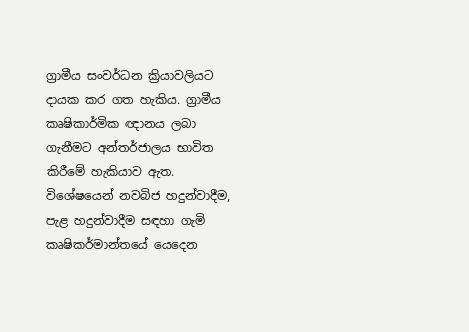ග්‍රාමීය සංවර්ධන ක්‍රියාවලියට දායක කර ගත හැකිය. ග්‍රාමීය කෘෂිකාර්මික ඥානය ලබා ගැනීමට අන්තර්ජාලය භාවිත කිරීමේ හැකියාව ඇත. විශේෂයෙන් නවබිජ හදුන්වාදීම,  පැළ හදුන්වාදීම සඳහා ගැමි කෘෂිකර්මාන්තයේ යෙදෙන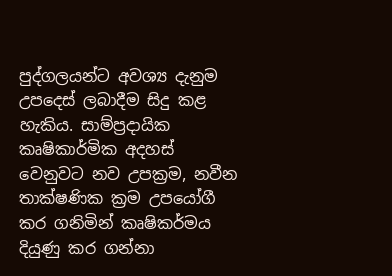පුද්ගලයන්ට අවශ්‍ය දැනුම උපදෙස් ලබාදීම සිදු කළ හැකිය. සාම්ප්‍රදායික කෘෂිකාර්මික අදහස්  වෙනුවට නව උපක්‍රම, නවීන තාක්ෂණික ක්‍රම උපයෝගී කර ගනිමින් කෘෂිකර්මය දියුණු කර ගන්නා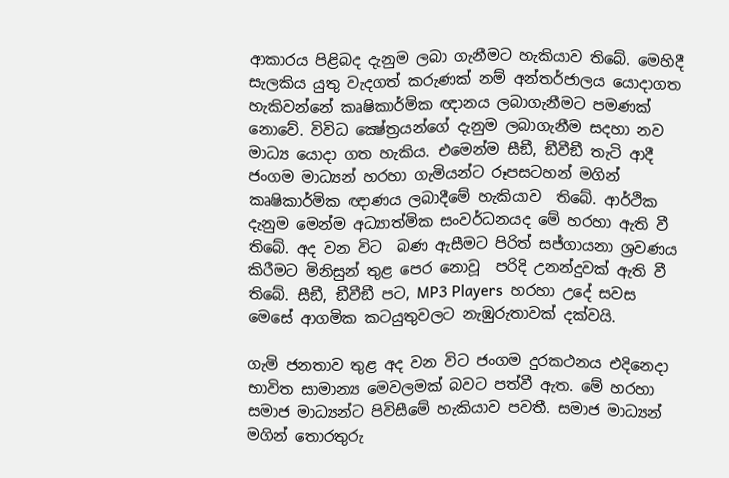ආකාරය පිළිබද දැනුම ලබා ගැනීමට හැකියාව තිබේ. මෙහිදී සැලකිය යුතු වැදගත් කරුණක් නම් අන්තර්ජාලය යොදාගත හැකිවන්නේ කෘෂිකාර්මික ඥානය ලබාගැනීමට පමණක් නොවේ. විවිධ ක්‍ෂේත්‍රයන්ගේ දැනුම ලබාගැනීම සදහා නව මාධ්‍ය යොදා ගත හැකිය. එමෙන්ම සීඞී, ඞීවීඞී තැටි ආදී ජංගම මාධ්‍යන් හරහා ගැමියන්ට රූපසටහන් මගින් කෘෂිකාර්මික ඥාණය ලබාදීමේ හැකියාව  තිබේ. ආර්ථික දැනුම මෙන්ම අධ්‍යාත්මික සංවර්ධනයද මේ හරහා ඇති වී තිබේ. අද වන විට  බණ ඇසීමට පිරිත් සජ්ගායනා ශ්‍රවණය කිරීමට මිනිසුන් තුළ පෙර නොවූ  පරිදි උනන්දුවක් ඇති වී තිබේ. සීඞී, ඞීවීඞී පට, MP3 Players  හරහා උදේ සවස මෙසේ ආගමික කටයුතුවලට නැඹුරුතාවක් දක්වයි.

ගැමි ජනතාව තුළ අද වන විට ජංගම දුරකථනය එදිනෙදා භාවිත සාමාන්‍ය මෙවලමක් බවට පත්වී ඇත. මේ හරහා සමාජ මාධ්‍යන්ට පිවිසීමේ හැකියාව පවතී. සමාජ මාධ්‍යන් මගින් තොරතුරු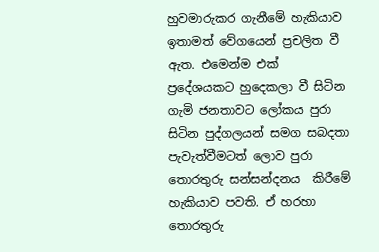හුවමාරුකර ගැනීමේ හැකියාව ඉතාමත් වේගයෙන් ප්‍රචලිත වී ඇත. එමෙන්ම එක් ප්‍රදේශයකට හුදෙකලා වී සිටින ගැමි ජනතාවට ලෝකය පුරා සිටින පුද්ගලයන් සමග සබදතා පැවැත්වීමටත් ලොව පුරා තොරතුරු සන්සන්දනය  කිරීමේ හැකියාව පවති. ඒ හරහා තොරතුරු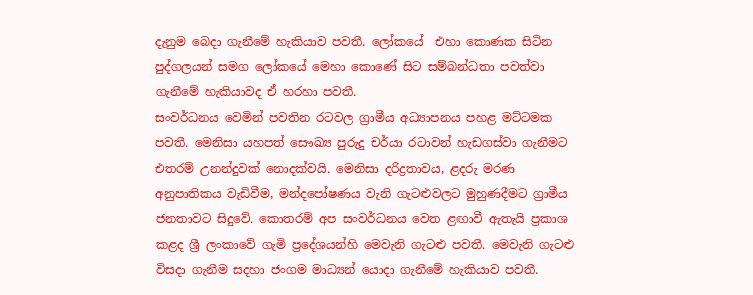දැනුම බෙදා ගැනීමේ හැකියාව පවතී. ලෝකයේ  එහා කොණක සිටින පුද්ගලයන් සමග ලෝකයේ මෙහා කොණේ සිට සම්බන්ධතා පවත්වා ගැනීමේ හැකියාවද ඒ හරහා පවතී.
සංවර්ධනය වෙමින් පවතින රටවල ග්‍රාමීය අධ්‍යාපනය පහළ මට්ටමක පවතී. මෙනිසා යහපත් සෞඛ්‍ය පුරුදු චර්යා රටාවන් හැඩගස්වා ගැනීමට එතරම් උනන්දුවක් නොදක්වයි. මෙනිසා දරිද්‍රතාවය, ළදරු මරණ අනුපාතිකය වැඩිවීම, මන්දපෝෂණය වැනි ගැටළුවලට මුහුණදීමට ග්‍රාමීය ජනතාවට සිදුවේ. කොතරම් අප සංවර්ධනය වෙත ළඟාවී ඇතැයි ප්‍රකාශ කළද ශ්‍රී ලංකාවේ ගැමි ප්‍රදේශයන්හි මෙවැනි ගැටළු පවතී. මෙවැනි ගැටළු විසදා ගැනීම සදහා ජංගම මාධ්‍යන් යොදා ගැනීමේ හැකියාව පවතී.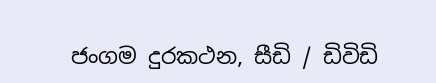ජංගම දුරකථන, සීඩි / ඩිවිඩි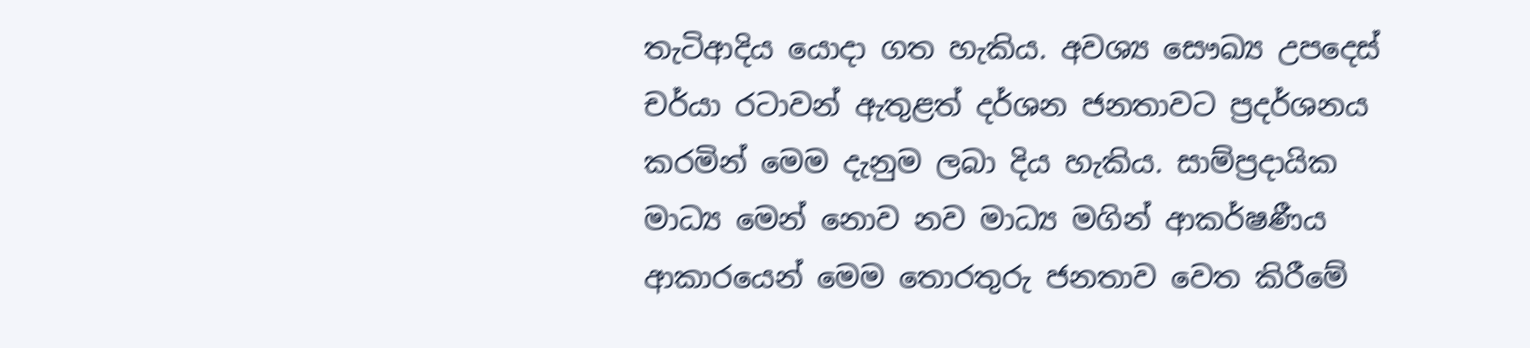තැටිආදිය යොදා ගත හැකිය. අවශ්‍ය සෞඛ්‍ය උපදෙස් චර්යා රටාවන් ඇතුළත් දර්ශන ජනතාවට ප්‍රදර්ශනය කරමින් මෙම දැනුම ලබා දිය හැකිය. සාම්ප්‍රදායික මාධ්‍ය මෙන් නොව නව මාධ්‍ය මගින් ආකර්ෂණීය ආකාරයෙන් මෙම තොරතුරු ජනතාව වෙත කිරීමේ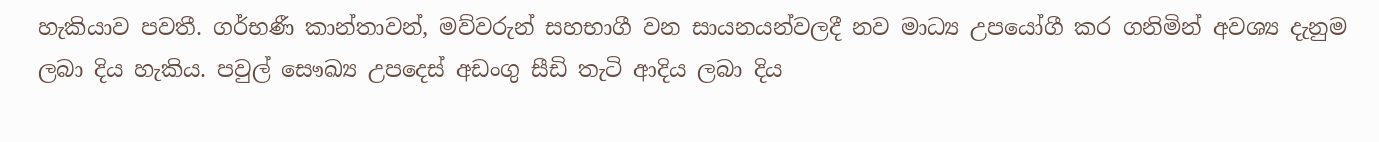හැකියාව පවතී. ගර්භණී කාන්තාවන්, මව්වරුන් සහභාගී වන සායනයන්වලදී නව මාධ්‍ය උපයෝගී කර ගනිමින් අවශ්‍ය දැනුම ලබා දිය හැකිය. පවුල් සෞඛ්‍ය උපදෙස් අඩංගු සීඩි තැටි ආදිය ලබා දිය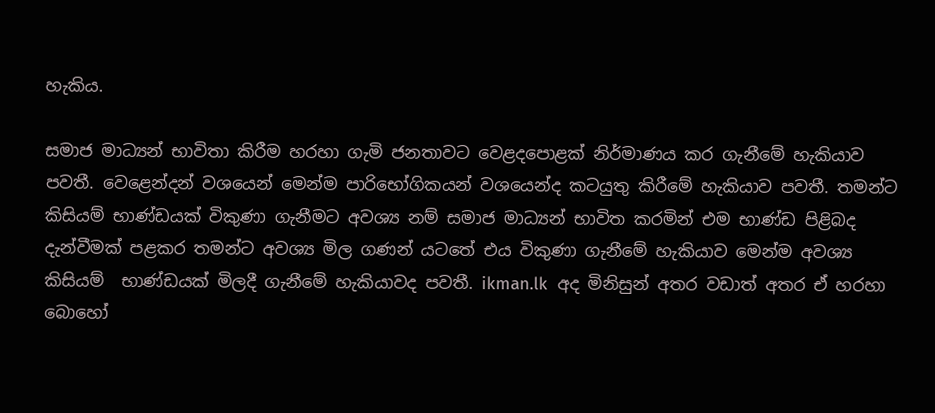හැකිය.

සමාජ මාධ්‍යන් භාවිතා කිරීම හරහා ගැමි ජනතාවට වෙළදපොළක් නිර්මාණය කර ගැනීමේ හැකියාව පවතී. වෙළෙන්දන් වශයෙන් මෙන්ම පාරිභෝගිකයන් වශයෙන්ද කටයුතු කිරීමේ හැකියාව පවතී. තමන්ට කිසියම් භාණ්ඩයක් විකුණා ගැනීමට අවශ්‍ය නම් සමාජ මාධ්‍යන් භාවිත කරමින් එම භාණ්ඩ පිළිබද දැන්වීමක් පළකර තමන්ට අවශ්‍ය මිල ගණන් යටතේ එය විකුණා ගැනීමේ හැකියාව මෙන්ම අවශ්‍ය කිසියම්  භාණ්ඩයක් මිලදී ගැනීමේ හැකියාවද පවතී. ikman.lk  අද මිනිසුන් අතර වඩාත් අතර ඒ හරහා බොහෝ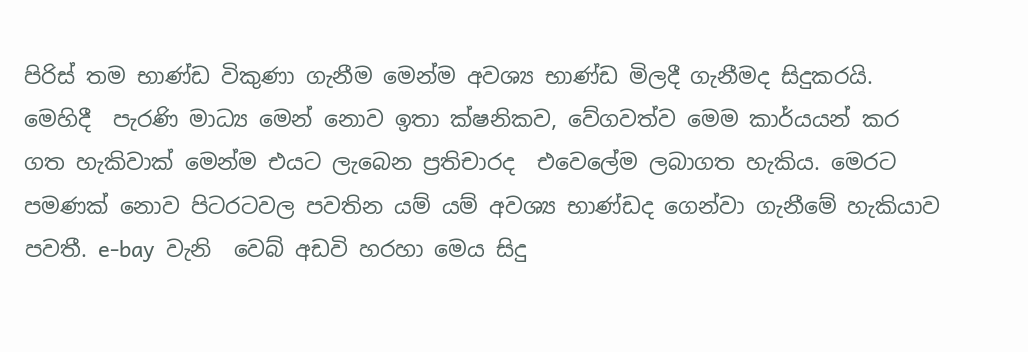පිරිස් තම භාණ්ඩ විකුණා ගැනීම මෙන්ම අවශ්‍ය භාණ්ඩ මිලදී ගැනීමද සිදුකරයි. මෙහිදී  පැරණි මාධ්‍ය මෙන් නොව ඉතා ක්ෂනිකව, වේගවත්ව මෙම කාර්යයන් කර ගත හැකිවාක් මෙන්ම එයට ලැබෙන ප්‍රතිචාරද  එවෙලේම ලබාගත හැකිය. මෙරට පමණක් නොව පිටරටවල පවතින යම් යම් අවශ්‍ය භාණ්ඩද ගෙන්වා ගැනීමේ හැකියාව පවතී. e-bay  වැනි  වෙබ් අඩවි හරහා මෙය සිදු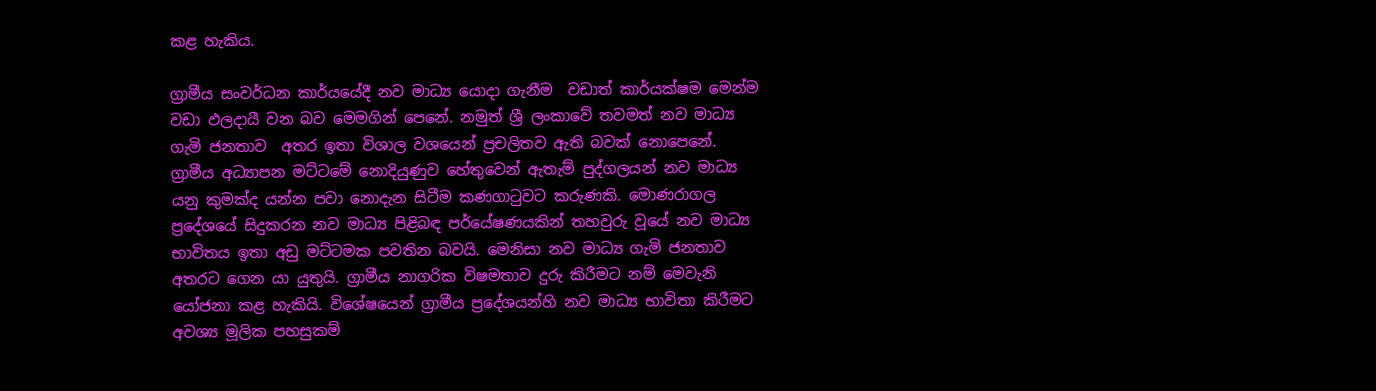කළ හැකිය.

ග්‍රාමීය සංවර්ධන කාර්යයේදී නව මාධ්‍ය යොදා ගැනීම  වඩාත් කාර්යක්ෂම මෙන්ම වඩා ඵලදායී වන බව මෙමගින් පෙනේ. නමුත් ශ්‍රී ලංකාවේ තවමත් නව මාධ්‍ය ගැමි ජනතාව  අතර ඉතා විශාල වශයෙන් ප්‍රචලිතව ඇති බවක් නොපෙනේ. ග්‍රාමීය අධ්‍යාපන මට්ටමේ නොදියුණුව හේතුවෙන් ඇතැම් පුද්ගලයන් නව මාධ්‍ය යනු කුමක්ද යන්න පවා නොදැන සිටීම කණගාටුවට කරුණකි. මොණරාගල ප්‍රදේශයේ සිදුකරන නව මාධ්‍ය පිළිබඳ පර්යේෂණයකින් තහවුරු වූයේ නව මාධ්‍ය භාවිතය ඉතා අඩු මට්ටමක පවතින බවයි. මෙනිසා නව මාධ්‍ය ගැමි ජනතාව අතරට ගෙන යා යුතුයි. ග්‍රාමීය නාගරික විෂමතාව දුරු කිරීමට නම් මෙවැනි යෝජනා කළ හැකියි. විශේෂයෙන් ග්‍රාමීය ප්‍රදේශයන්හි නව මාධ්‍ය භාවිතා කිරීමට  අවශ්‍ය මූලික පහසුකම්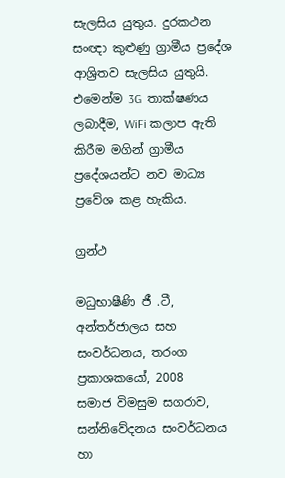සැලසිය යුතුය. දුරකථන සංඥා කුළුණු ග්‍රාමීය ප්‍රදේශ ආශ්‍රිතව සැලසිය යුතුයි. එමෙන්ම 3G  තාක්ෂණය ලබාදීම, WiFi කලාප ඇති කිරීම මගින් ග්‍රාමීය ප්‍රදේශයන්ට නව මාධ්‍ය ප්‍රවේශ කළ හැකිය.

ග්‍රන්ථ

මධුභාෂීණි ජී .ටී, අන්තර්ජාලය සහ සංවර්ධනය, තරංග ප්‍රකාශකයෝ, 2008
සමාජ විමසුම සගරාව, සන්නිවේදනය සංවර්ධනය හා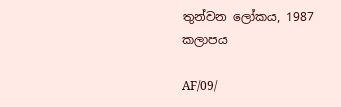තුන්වන ලෝකය, 1987 කලාපය

AF/09/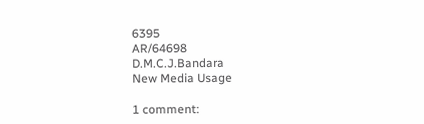6395
AR/64698
D.M.C.J.Bandara
New Media Usage

1 comment: